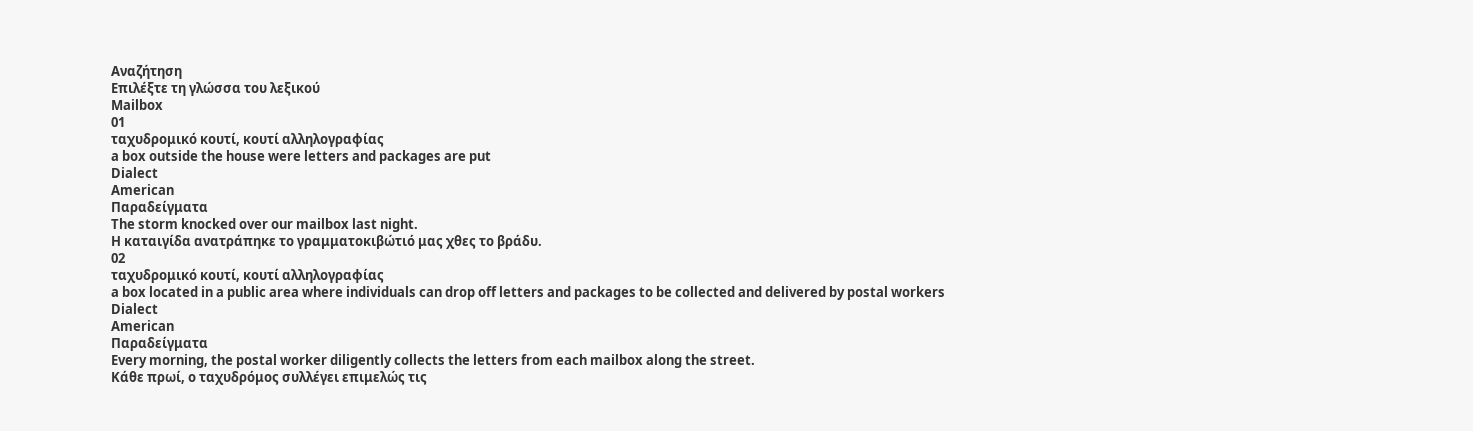Αναζήτηση
Επιλέξτε τη γλώσσα του λεξικού
Mailbox
01
ταχυδρομικό κουτί, κουτί αλληλογραφίας
a box outside the house were letters and packages are put
Dialect
American
Παραδείγματα
The storm knocked over our mailbox last night.
Η καταιγίδα ανατράπηκε το γραμματοκιβώτιό μας χθες το βράδυ.
02
ταχυδρομικό κουτί, κουτί αλληλογραφίας
a box located in a public area where individuals can drop off letters and packages to be collected and delivered by postal workers
Dialect
American
Παραδείγματα
Every morning, the postal worker diligently collects the letters from each mailbox along the street.
Κάθε πρωί, ο ταχυδρόμος συλλέγει επιμελώς τις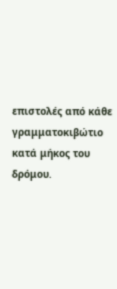επιστολές από κάθε γραμματοκιβώτιο κατά μήκος του δρόμου.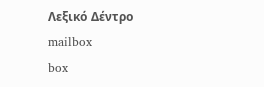Λεξικό Δέντρο
mailbox
box